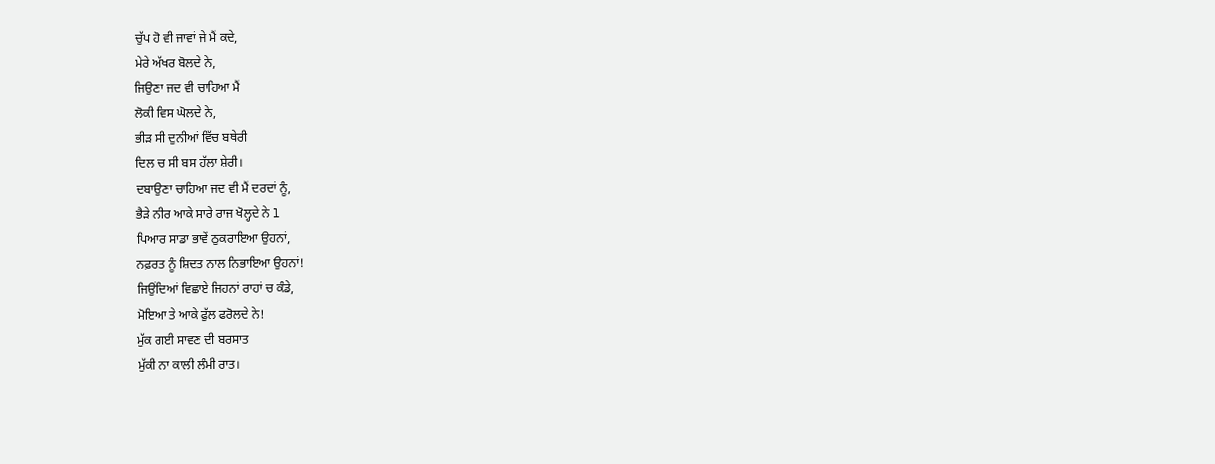ਚੁੱਪ ਹੋ ਵੀ ਜਾਵਾਂ ਜੇ ਮੈਂ ਕਦੇ,
ਮੇਰੇ ਅੱਖਰ ਬੋਲਦੇ ਨੇ,
ਜਿਉਣਾ ਜਦ ਵੀ ਚਾਹਿਆ ਮੈਂ
ਲੋਕੀ ਵਿਸ ਘੋਲਦੇ ਨੇ,
ਭੀੜ ਸੀ ਦੁਨੀਆਂ ਵਿੱਚ ਬਥੇਰੀ
ਦਿਲ ਚ ਸੀ ਬਸ ਹੱਲਾ ਸ਼ੇਰੀ।
ਦਬਾਉਣਾ ਚਾਹਿਆ ਜਦ ਵੀ ਮੈਂ ਦਰਦਾਂ ਨੂੰ,
ਭੈੜੇ ਨੀਰ ਆਕੇ ਸਾਰੇ ਰਾਜ ਖੋਲ੍ਹਦੇ ਨੇ l
ਪਿਆਰ ਸਾਡਾ ਭਾਵੇਂ ਠੁਕਰਾਇਆ ਉਹਨਾਂ,
ਨਫ਼ਰਤ ਨੂੰ ਸ਼ਿਦਤ ਨਾਲ ਨਿਭਾਇਆ ਉਹਨਾਂ!
ਜਿਉਂਦਿਆਂ ਵਿਛਾਏ ਜਿਹਨਾਂ ਰਾਹਾਂ ਚ ਕੰਡੇ,
ਮੋਇਆ ਤੇ ਆਕੇ ਫੁੱਲ ਫਰੋਲਦੇ ਨੇ!
ਮੁੱਕ ਗਈ ਸਾਵਣ ਦੀ ਬਰਸਾਤ
ਮੁੱਕੀ ਨਾ ਕਾਲੀ ਲੰਮੀ ਰਾਤ।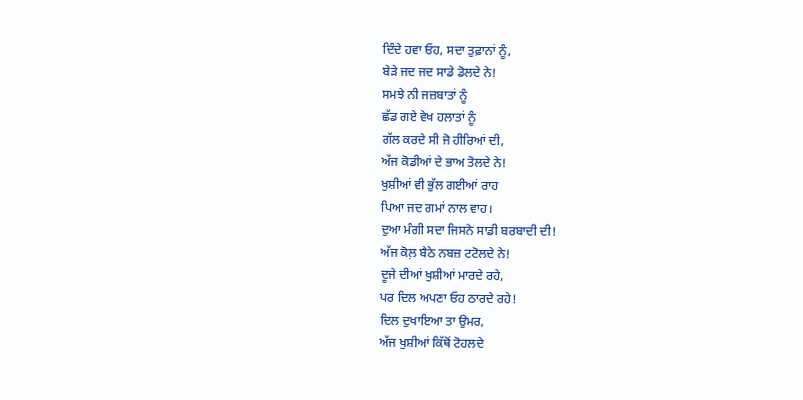ਦਿੰਦੇ ਹਵਾ ਓਹ, ਸਦਾ ਤੁਫ਼ਾਨਾਂ ਨੂੰ,
ਬੇੜੇ ਜਦ ਜਦ ਸਾਡੇ ਡੋਲਦੇ ਨੇ!
ਸਮਝੇ ਨੀ ਜਜ਼ਬਾਤਾਂ ਨੂੰ
ਛੱਡ ਗਏ ਵੇਖ ਹਲਾਤਾਂ ਨੂੰ
ਗੱਲ ਕਰਦੇ ਸੀ ਜੋ ਹੀਰਿਆਂ ਦੀ,
ਅੱਜ ਕੋਡੀਆਂ ਦੇ ਭਾਅ ਤੋਲਦੇ ਨੇ!
ਖੁਸ਼ੀਆਂ ਵੀ ਭੁੱਲ ਗਈਆਂ ਰਾਹ
ਪਿਆ ਜਦ ਗਮਾਂ ਨਾਲ ਵਾਹ।
ਦੁਆ ਮੰਗੀ ਸਦਾ ਜਿਸਨੇ ਸਾਡੀ ਬਰਬਾਦੀ ਦੀ!
ਅੱਜ ਕੋਲ਼ ਬੈਠੇ ਨਬਜ਼ ਟਟੋਲਦੇ ਨੇ!
ਦੂਜੇ ਦੀਆਂ ਖੁਸ਼ੀਆਂ ਮਾਰਦੇ ਰਹੇ,
ਪਰ ਦਿਲ ਅਪਣਾ ਓਹ ਠਾਰਦੇ ਰਹੇ!
ਦਿਲ ਦੁਖਾਇਆ ਤਾ ਉਮਰ,
ਅੱਜ ਖੁਸ਼ੀਆਂ ਕਿੱਥੋਂ ਟੋਹਲਦੇ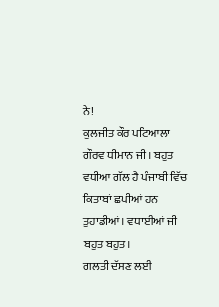ਨੇ!
ਕੁਲਜੀਤ ਕੌਰ ਪਟਿਆਲਾ
ਗੌਰਵ ਧੀਮਾਨ ਜੀ। ਬਹੁਤ ਵਧੀਆ ਗੱਲ ਹੈ ਪੰਜਾਬੀ ਵਿੱਚ ਕਿਤਾਬਾਂ ਛਪੀਆਂ ਹਨ ਤੁਹਾਡੀਆਂ। ਵਧਾਈਆਂ ਜੀ ਬਹੁਤ ਬਹੁਤ।
ਗਲਤੀ ਦੱਸਣ ਲਈ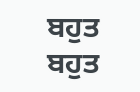ਬਹੁਤ ਬਹੁਤ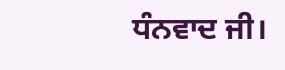ਧੰਨਵਾਦ ਜੀ।